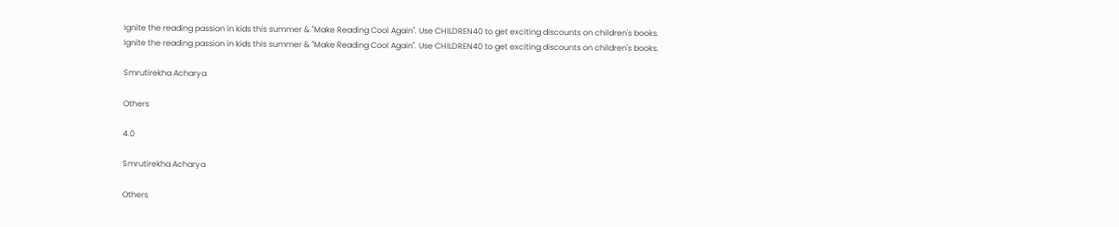Ignite the reading passion in kids this summer & "Make Reading Cool Again". Use CHILDREN40 to get exciting discounts on children's books.
Ignite the reading passion in kids this summer & "Make Reading Cool Again". Use CHILDREN40 to get exciting discounts on children's books.

Smrutirekha Acharya

Others

4.0

Smrutirekha Acharya

Others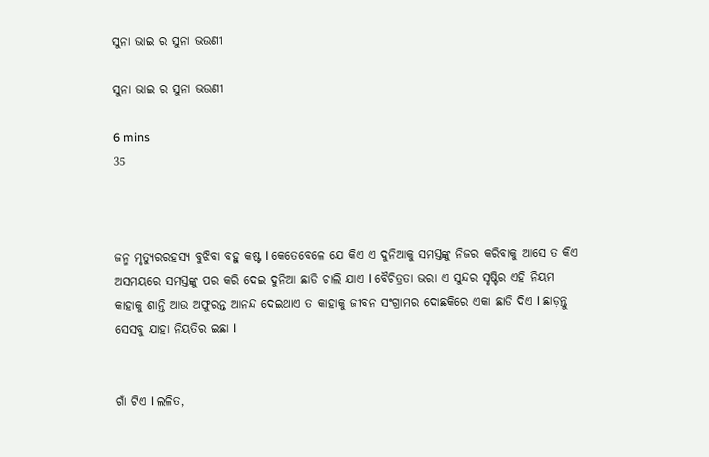ସୁନା ଭାଇ ର ସୁନା ଭଉଣୀ

ସୁନା ଭାଇ ର ସୁନା ଭଉଣୀ

6 mins
35



ଜନ୍ମ ମୃତ୍ୟୁରରହସ୍ୟ ବୁଝିବା ବହୁ କଷ୍ଟ l କେତେବେଳେ ଯେ କିଏ ଏ ଦୁନିଆକୁ ସମସ୍ତଙ୍କୁ ନିଜର କରିବାକୁ ଆସେ ତ କିଏ ଅସମୟରେ ସମସ୍ତଙ୍କୁ ପର କରି ଦେଇ ଦୁନିଆ ଛାଡି ଚାଲି ଯାଏ l ବୈଚିତ୍ରତା ଭରା ଏ ସୁନ୍ଦର ସୃଷ୍ଟିର ଏହି ନିୟମ କାହାକୁ ଶାନ୍ତି ଆଉ ଅଫୁରନ୍ତ ଆନନ୍ଦ ଦେଇଥାଏ ତ କାହାକୁ ଜୀବନ ସଂଗ୍ରାମର ଦୋଛକିରେ ଏକା ଛାଡି ଦିଏ l ଛାଡ଼ନ୍ତୁ ସେସବୁ ଯାହା ନିୟତିର ଇଛା l


ଗାଁ ଟିଏ l ଲଳିତ,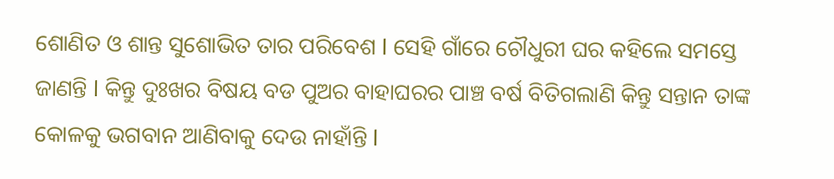ଶୋଣିତ ଓ ଶାନ୍ତ ସୁଶୋଭିତ ତାର ପରିବେଶ l ସେହି ଗାଁରେ ଚୌଧୁରୀ ଘର କହିଲେ ସମସ୍ତେ ଜାଣନ୍ତି l କିନ୍ତୁ ଦୁଃଖର ବିଷୟ ବଡ ପୁଅର ବାହାଘରର ପାଞ୍ଚ ବର୍ଷ ବିତିଗଲାଣି କିନ୍ତୁ ସନ୍ତାନ ତାଙ୍କ କୋଳକୁ ଭଗବାନ ଆଣିବାକୁ ଦେଉ ନାହାଁନ୍ତି l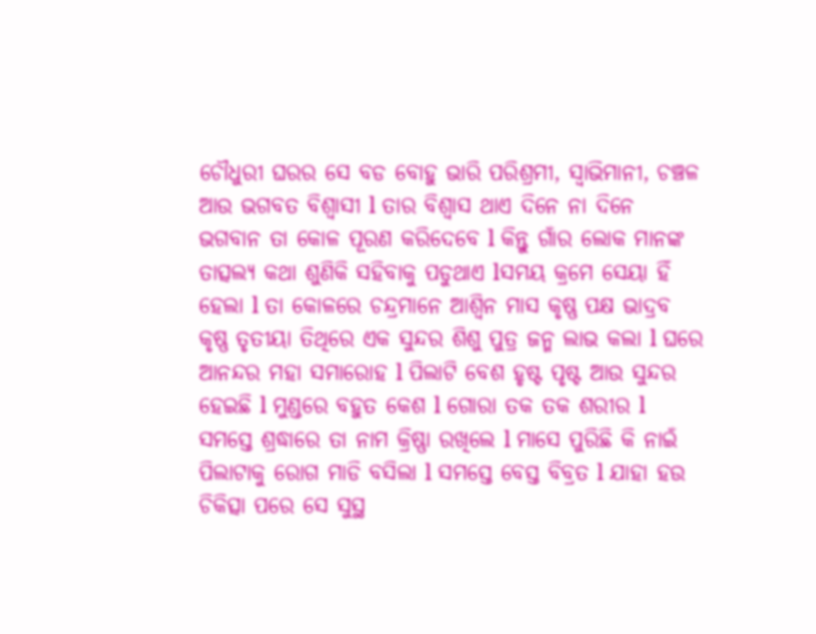ଚୌଧୁରୀ ଘରର ସେ ବଡ ବୋହୁ ଭାରି ପରିଶ୍ରମୀ, ସ୍ୱାଭିମାନୀ, ଚଞ୍ଚଳ ଆଉ ଭଗବତ ବିଶ୍ୱାସୀ l ତାର ବିଶ୍ୱାସ ଥାଏ ଦିନେ ନା ଦିନେ ଭଗବାନ ତା କୋଳ ପୂରଣ କରିଦେବେ l କିନ୍ତୁ ଗାଁର ଲୋକ ମାନଙ୍କ ତାତ୍ସଲ୍ୟ କଥା ଶୁଣିକି ସହିବାକୁ ପଡୁଥାଏ lସମୟ କ୍ରମେ ସେୟା ହିଁ ହେଲା l ତା କୋଳରେ ଚନ୍ଦ୍ରମାନେ ଆଶ୍ୱିନ ମାସ କୃଷ୍ଣ ପକ୍ଷ ଭାଦ୍ରବ କୃଷ୍ଣ ତୃତୀୟା ତିଥିରେ ଏକ ସୁନ୍ଦର ଶିଶୁ ପୁତ୍ର ଜନ୍ମ ଲାଭ କଲା l ଘରେ ଆନନ୍ଦର ମହା ସମାରୋହ l ପିଲାଟି ବେଶ ହୃଷ୍ଟ ପୃଷ୍ଟ ଆଉ ସୁନ୍ଦର ହେଇଛି l ମୁଣ୍ଡରେ ବହୁତ କେଶ l ଗୋରା ତକ ତକ ଶରୀର l ସମସ୍ତେ ଶ୍ରଦ୍ଧାରେ ତା ନାମ କ୍ରିଷ୍ଣା ରଖିଲେ l ମାସେ ପୁରିଛି କି ନାଇଁ ପିଲାଟାକୁ ରୋଗ ମାଡି ବସିଲା l ସମସ୍ତେ ବେସ୍ତ ବିବ୍ରତ l ଯାହା ହଉ ଚିକିତ୍ସା ପରେ ସେ ସୁସ୍ଥ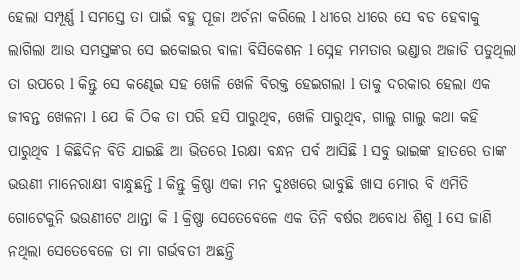ହେଲା ସମ୍ପୂର୍ଣ୍ଣ l ସମସ୍ତେ ତା ପାଇଁ ବହୁ ପୂଜା ଅର୍ଚନା କରିଲେ l ଧୀରେ ଧୀରେ ସେ ବଡ ହେବାକୁ ଲାଗିଲା ଆଉ ସମସ୍ତଙ୍କର ସେ ଇକୋଇର ବାଳା ବିସିକେଶନ l ସ୍ନେହ ମମତାର ଭଣ୍ଡାର ଅଜାଡି ପଡୁଥିଲା ତା ଉପରେ l କିନ୍ତୁ ସେ କଣ୍ଢେଇ ସହ ଖେଳି ଖେଳି ବିରକ୍ତ ହେଇଗଲା l ତାକୁ ଦରକାର ହେଲା ଏକ ଜୀବନ୍ତ ଖେଳନା l ଯେ କି ଠିକ ତା ପରି ହସି ପାରୁଥିବ, ଖେଳି ପାରୁଥିବ, ଗାଲୁ ଗାଲୁ କଥା କହି ପାରୁଥିବ l କିଛିଦିନ ବିତି ଯାଇଛି ଆ ଭିତରେ lରକ୍ଷା ବନ୍ଧନ ପର୍ବ ଆସିଛି l ସବୁ ଭାଇଙ୍କ ହାତରେ ତାଙ୍କ ଭଉଣୀ ମାନେରାକ୍ଷୀ ବାନ୍ଧୁଛନ୍ତି l କିନ୍ତୁ କ୍ରିଷ୍ଣା ଏକା ମନ ଦୁଃଖରେ ଭାବୁଛି ଖାସ ମୋର ବି ଏମିତି ଗୋଟେକୁନି ଭଉଣୀଟେ ଥାନ୍ତା କି l କ୍ରିଷ୍ଣା ସେତେବେଳେ ଏକ ତିନି ବର୍ଷର ଅବୋଧ ଶିଶୁ l ସେ ଜାଣି ନଥିଲା ସେତେବେଳେ ତା ମା ଗର୍ଭବତୀ ଅଛନ୍ତି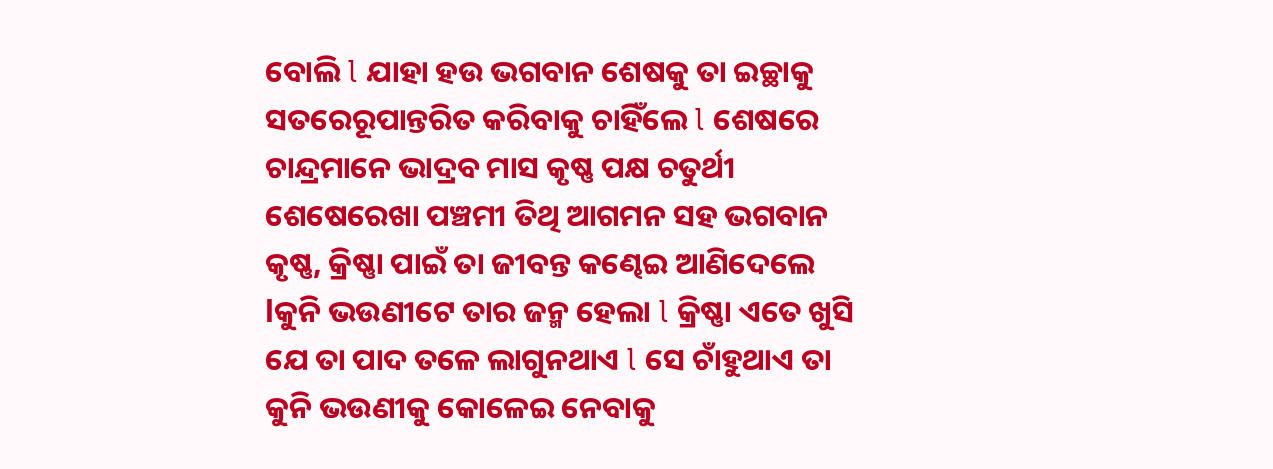ବୋଲି l ଯାହା ହଉ ଭଗବାନ ଶେଷକୁ ତା ଇଚ୍ଛାକୁ ସତରେରୂପାନ୍ତରିତ କରିବାକୁ ଚାହିଁଲେ l ଶେଷରେ ଚାନ୍ଦ୍ରମାନେ ଭାଦ୍ରବ ମାସ କୃଷ୍ଣ ପକ୍ଷ ଚତୁର୍ଥୀ ଶେଷେରେଖା ପଞ୍ଚମୀ ତିଥି ଆଗମନ ସହ ଭଗବାନ କୃଷ୍ଣ, କ୍ରିଷ୍ଣା ପାଇଁ ତା ଜୀବନ୍ତ କଣ୍ଢେଇ ଆଣିଦେଲେ lକୁନି ଭଉଣୀଟେ ତାର ଜନ୍ମ ହେଲା l କ୍ରିଷ୍ଣା ଏତେ ଖୁସି ଯେ ତା ପାଦ ତଳେ ଲାଗୁନଥାଏ l ସେ ଚାଁହୁଥାଏ ତା କୁନି ଭଉଣୀକୁ କୋଳେଇ ନେବାକୁ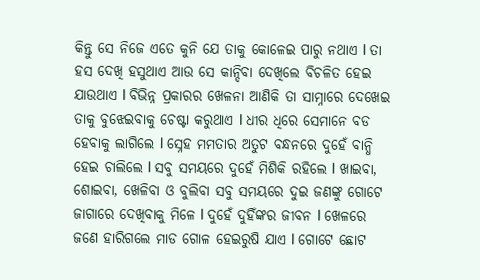କିନ୍ତୁ ସେ ନିଜେ ଏତେ କୁନି ଯେ ତାକୁ କୋଳେଇ ପାରୁ ନଥାଏ l ତା ହସ ଦେଖି ହସୁଥାଏ ଆଉ ସେ କାନ୍ଦିବା ଦେଖିଲେ ବିଚଳିତ ହେଇ ଯାଉଥାଏ l ବିଭିନ୍ନ ପ୍ରକାରର ଖେଳନା ଆଣିକି ତା ସାମ୍ନାରେ ଦେଖେଇ ତାକୁ ବୁଝେଇବାକୁ ଚେଷ୍ଟା କରୁଥାଏ l ଧୀର ଧିରେ ସେମାନେ ବଡ ହେବାକୁ ଲାଗିଲେ l ସ୍ନେହ ମମତାର ଅତୁଟ ବନ୍ଧନରେ ଦୁହେଁ ବାନ୍ଧି ହେଇ ଚାଲିଲେ l ସବୁ ସମୟରେ ଦୁହେଁ ମିଶିକି ରହିଲେ l ଖାଇବା, ଶୋଇବା, ଖେଳିବା ଓ ବୁଲିବା ସବୁ ସମୟରେ ଦୁଇ ଜଣଙ୍କୁ ଗୋଟେ ଜାଗାରେ ଦେଖିବାକୁ ମିଳେ l ଦୁହେଁ ଦୁହିଁଙ୍କର ଜୀବନ l ଖେଳରେ ଜଣେ ହାରିଗଲେ ମାଡ ଗୋଳ ହେଇରୁଷି ଯାଏ l ଗୋଟେ ଛୋଟ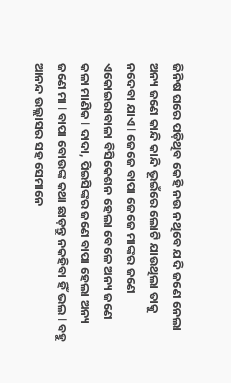ଜିନିଷ ଘରେ ପଡ଼ିଥିବ କେହି ନଉ ନଥିବେ ଯଦି ଜଣେ ନେଲା ଅନ୍ୟ ଜଣେ କାନ୍ଦି କାନ୍ଦି ଭୂଇଁରେ ଲୋଟି ଯାଉଥିଲା ତାକୁ ନଦେବା ଯାଏ l ଜେଜେ ବାପା ଜେଜେ ମାଙ୍କର ଜଣେ ଏକୋଇରାବାଳା ବିସିକେଶନ ହେଲା ବେଳେ ଅନ୍ୟ ଜଣେ କଳା ମାଣିକ l ଦାଦା, ପିଇସିଙ୍କର ଜଣେ ବାପା ହେଲା ଅନ୍ୟ ଜଣେ ମା l ବାପା ବୋଉଙ୍କ କଥା ଛାଡ଼ନ୍ତୁ ନକହିବା ହିଁ ଭଲ l ବହୁ ଆନନ୍ଦ ଉଲ୍ଲାସର ସହ ସେମାନେ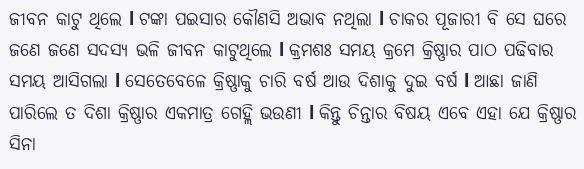ଜୀବନ କାଟୁ ଥିଲେ l ଟଙ୍କା ପଇସାର କୌଣସି ଅଭାବ ନଥିଲା l ଚାକର ପୂଜାରୀ ବି ସେ ଘରେ ଜଣେ ଜଣେ ସଦସ୍ୟ ଭଳି ଜୀବନ କାଟୁଥିଲେ l କ୍ରମଶଃ ସମୟ କ୍ରମେ କ୍ରିଷ୍ଣାର ପାଠ ପଢିବାର ସମୟ ଆସିଗଲା l ସେତେବେଳେ କ୍ରିଷ୍ଣାକୁ ଚାରି ବର୍ଷ ଆଉ ଦିଶାକୁ ଦୁଇ ବର୍ଷ l ଆଛା ଜାଣି ପାରିଲେ ତ ଦିଶା କ୍ରିଷ୍ଣାର ଏକମାତ୍ର ଗେହ୍ଲି ଭଉଣୀ l କିନ୍ତୁ ଚିନ୍ତାର ବିଷୟ ଏବେ ଏହା ଯେ କ୍ରିଷ୍ଣାର ସିନା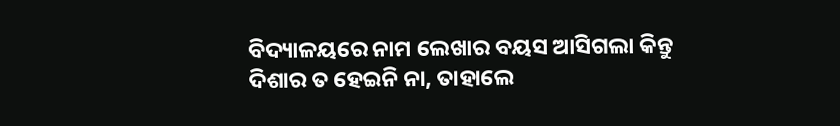ବିଦ୍ୟାଳୟରେ ନାମ ଲେଖାର ବୟସ ଆସିଗଲା କିନ୍ତୁ ଦିଶାର ତ ହେଇନି ନା, ତାହାଲେ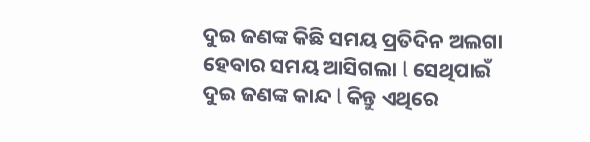ଦୁଇ ଜଣଙ୍କ କିଛି ସମୟ ପ୍ରତିଦିନ ଅଲଗା ହେବାର ସମୟ ଆସିଗଲା l ସେଥିପାଇଁ ଦୁଇ ଜଣଙ୍କ କାନ୍ଦ l କିନ୍ତୁ ଏଥିରେ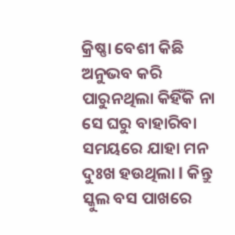କ୍ରିଷ୍ଣା ବେଶୀ କିଛି ଅନୁଭବ କରି ପାରୁନଥିଲା କିହିଁକି ନା ସେ ଘରୁ ବାହାରିବା ସମୟରେ ଯାହା ମନ ଦୁଃଖ ହଉଥିଲା l କିନ୍ତୁ ସ୍କୁଲ ବସ ପାଖରେ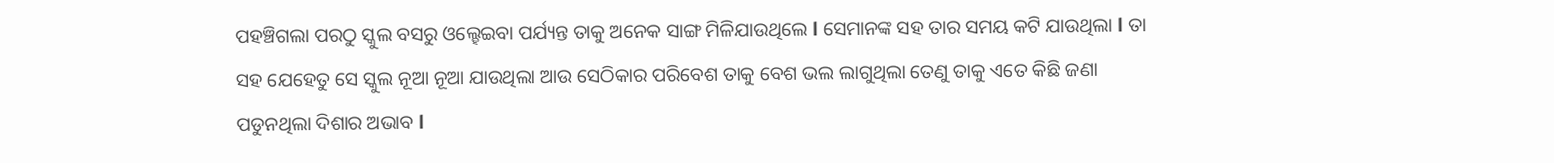ପହଞ୍ଚିଗଲା ପରଠୁ ସ୍କୁଲ ବସରୁ ଓଲ୍ହେଇବା ପର୍ଯ୍ୟନ୍ତ ତାକୁ ଅନେକ ସାଙ୍ଗ ମିଳିଯାଉଥିଲେ l ସେମାନଙ୍କ ସହ ତାର ସମୟ କଟି ଯାଉଥିଲା l ତା ସହ ଯେହେତୁ ସେ ସ୍କୁଲ ନୂଆ ନୂଆ ଯାଉଥିଲା ଆଉ ସେଠିକାର ପରିବେଶ ତାକୁ ବେଶ ଭଲ ଲାଗୁଥିଲା ତେଣୁ ତାକୁ ଏତେ କିଛି ଜଣା ପଡୁନଥିଲା ଦିଶାର ଅଭାବ l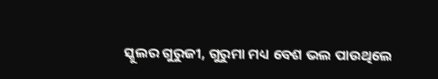ସ୍କୁଲର ଗୁରୁଜୀ, ଗୁରୁମା ମଧ୍ୟ ବେଶ ଭଲ ପାଉଥିଲେ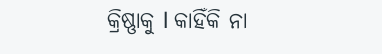କ୍ରିଷ୍ଣାକୁ l କାହିଁକି ନା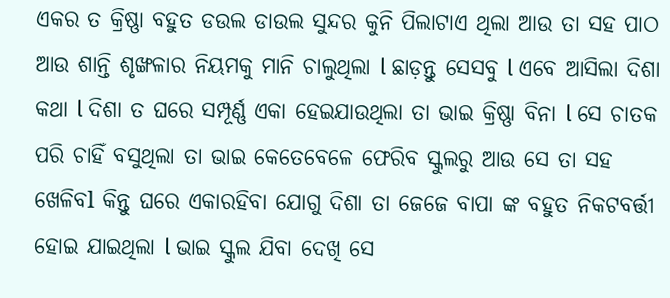ଏକର ତ କ୍ରିଷ୍ଣା ବହୁତ ଡଉଲ ଡାଉଲ ସୁନ୍ଦର କୁନି ପିଲାଟାଏ ଥିଲା ଆଉ ତା ସହ ପାଠ ଆଉ ଶାନ୍ତି ଶୃଙ୍ଖଳାର ନିୟମକୁ ମାନି ଚାଲୁଥିଲା l ଛାଡ଼ନ୍ତୁ ସେସବୁ l ଏବେ ଆସିଲା ଦିଶା କଥା l ଦିଶା ତ ଘରେ ସମ୍ପୂର୍ଣ୍ଣ ଏକା ହେଇଯାଉଥିଲା ତା ଭାଇ କ୍ରିଷ୍ଣା ବିନା l ସେ ଚାତକ ପରି ଚାହିଁ ବସୁଥିଲା ତା ଭାଇ କେତେବେଳେ ଫେରିବ ସ୍କୁଲରୁ ଆଉ ସେ ତା ସହ ଖେଳିବl କିନ୍ତୁ ଘରେ ଏକାରହିବା ଯୋଗୁ ଦିଶା ତା ଜେଜେ ବାପା ଙ୍କ ବହୁତ ନିକଟବର୍ତ୍ତୀ ହୋଇ ଯାଇଥିଲା l ଭାଇ ସ୍କୁଲ ଯିବା ଦେଖି ସେ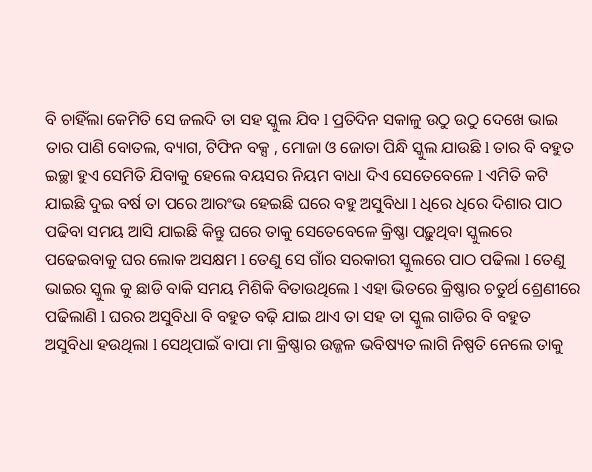ବି ଚାହିଁଲା କେମିତି ସେ ଜଲଦି ତା ସହ ସ୍କୁଲ ଯିବ l ପ୍ରତିଦିନ ସକାଳୁ ଉଠୁ ଉଠୁ ଦେଖେ ଭାଇ ତାର ପାଣି ବୋତଲ, ବ୍ୟାଗ, ଟିଫିନ ବକ୍ସ , ମୋଜା ଓ ଜୋତା ପିନ୍ଧି ସ୍କୁଲ ଯାଉଛି l ତାର ବି ବହୁତ ଇଚ୍ଛା ହୁଏ ସେମିତି ଯିବାକୁ ହେଲେ ବୟସର ନିୟମ ବାଧା ଦିଏ ସେତେବେଳେ l ଏମିତି କଟି ଯାଇଛି ଦୁଇ ବର୍ଷ ତା ପରେ ଆରଂଭ ହେଇଛି ଘରେ ବହୁ ଅସୁବିଧା l ଧିରେ ଧିରେ ଦିଶାର ପାଠ ପଢିବା ସମୟ ଆସି ଯାଇଛି କିନ୍ତୁ ଘରେ ତାକୁ ସେତେବେଳେ କ୍ରିଷ୍ଣା ପଢ଼ୁଥିବା ସ୍କୁଲରେ ପଢେଇବାକୁ ଘର ଲୋକ ଅସକ୍ଷମ l ତେଣୁ ସେ ଗାଁର ସରକାରୀ ସ୍କୁଲରେ ପାଠ ପଢିଲା l ତେଣୁ ଭାଇର ସ୍କୁଲ କୁ ଛାଡି ବାକି ସମୟ ମିଶିକି ବିତାଉଥିଲେ l ଏହା ଭିତରେ କ୍ରିଷ୍ଣାର ଚତୁର୍ଥ ଶ୍ରେଣୀରେ ପଢିଲାଣି l ଘରର ଅସୁବିଧା ବି ବହୁତ ବଢ଼ି ଯାଇ ଥାଏ ତା ସହ ତା ସ୍କୁଲ ଗାଡିର ବି ବହୁତ ଅସୁବିଧା ହଉଥିଲା l ସେଥିପାଇଁ ବାପା ମା କ୍ରିଷ୍ଣାର ଉଜ୍ଜଳ ଭବିଷ୍ୟତ ଲାଗି ନିଷ୍ପତି ନେଲେ ତାକୁ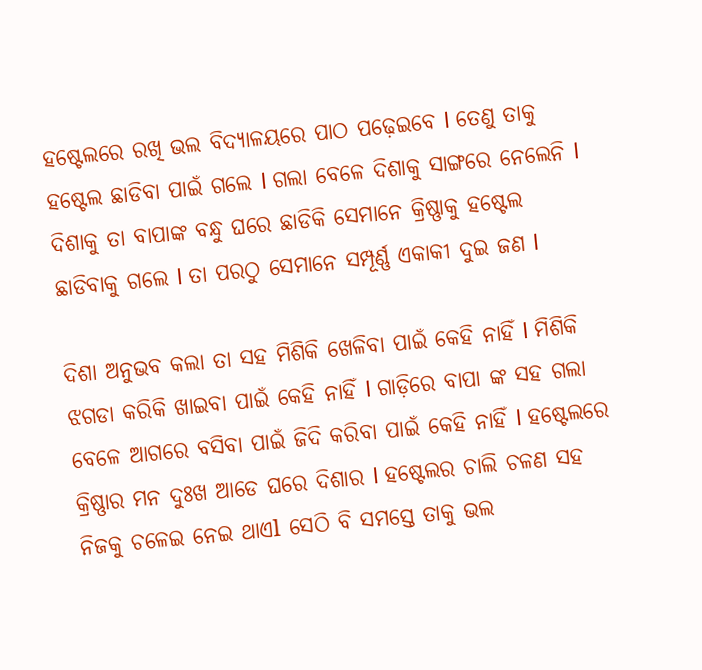ହଷ୍ଟେଲରେ ରଖି ଭଲ ବିଦ୍ୟାଳୟରେ ପାଠ ପଢ଼େଇବେ l ତେଣୁ ତାକୁ ହଷ୍ଟେଲ ଛାଡିବା ପାଇଁ ଗଲେ l ଗଲା ବେଳେ ଦିଶାକୁ ସାଙ୍ଗରେ ନେଲେନି l ଦିଶାକୁ ତା ବାପାଙ୍କ ବନ୍ଧୁ ଘରେ ଛାଡିକି ସେମାନେ କ୍ରିଷ୍ଣାକୁ ହଷ୍ଟେଲ ଛାଡିବାକୁ ଗଲେ l ତା ପରଠୁ ସେମାନେ ସମ୍ପୂର୍ଣ୍ଣ ଏକାକୀ ଦୁଇ ଜଣ l

ଦିଶା ଅନୁଭବ କଲା ତା ସହ ମିଶିକି ଖେଳିବା ପାଇଁ କେହି ନାହିଁ l ମିଶିକି ଝଗଡା କରିକି ଖାଇବା ପାଇଁ କେହି ନାହିଁ l ଗାଡ଼ିରେ ବାପା ଙ୍କ ସହ ଗଲା ବେଳେ ଆଗରେ ବସିବା ପାଇଁ ଜିଦି କରିବା ପାଇଁ କେହି ନାହିଁ l ହଷ୍ଟେଲରେ କ୍ରିଷ୍ଣାର ମନ ଦୁଃଖ ଆଡେ ଘରେ ଦିଶାର l ହଷ୍ଟେଲର ଚାଲି ଚଳଣ ସହ ନିଜକୁ ଚଳେଇ ନେଇ ଥାଏl ସେଠି ବି ସମସ୍ତେ ତାକୁ ଭଲ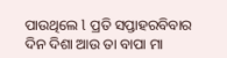ପାଉଥିଲେ l ପ୍ରତି ସପ୍ତାହରବିବାର ଦିନ ଦିଶା ଆଉ ତା ବାପା ମା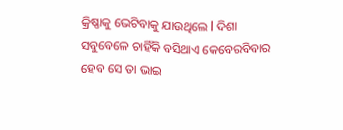କ୍ରିଷ୍ଣାକୁ ଭେଟିବାକୁ ଯାଉଥିଲେ l ଦିଶା ସବୁବେଳେ ଚାହିଁକି ବସିଥାଏ କେବେରବିବାର ହେବ ସେ ତା ଭାଇ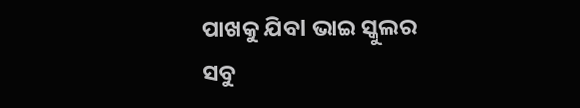ପାଖକୁ ଯିବl ଭାଇ ସ୍କୁଲର ସବୁ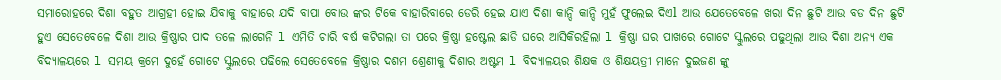ସମାରୋହରେ ଦିଶା ବହୁତ ଆଗ୍ରହୀ ହୋଇ ଯିବାକୁ ବାହାରେ ଯଦି ବାପା ବୋଉ ଙ୍କର ଟିକେ ବାହାରିବାରେ ଡେରି ହେଇ ଯାଏ ଦିଶା କାନ୍ଦି କାନ୍ଦି ମୁହଁ ଫୁଲେଇ ଦିଏl ଆଉ ଯେତେବେଳେ ଖରା ଦିନ ଛୁଟି ଆଉ ବଡ ଦିନ ଛୁଟି ହୁଏ ସେତେବେଳେ ଦିଶା ଆଉ କ୍ରିଷ୍ଣାର ପାଦ ତଳେ ଲାଗେନି l ଏମିତି ଚାରି ବର୍ଷ କଟିଗଲା ତା ପରେ କ୍ରିଷ୍ଣା ହଷ୍ଟେଲ ଛାଡି ଘରେ ଆସିକିରହିଲା l କ୍ରିଷ୍ଣା ଘର ପାଖରେ ଗୋଟେ ସ୍କୁଲରେ ପଢୁଥିଲା ଆଉ ଦିଶା ଅନ୍ୟ ଏକ ବିଦ୍ୟାଳୟରେ l ସମୟ କ୍ରମେ ଦୁହେଁ ଗୋଟେ ସ୍କୁଲରେ ପଢିଲେ ସେତେବେଳେ କ୍ରିଷ୍ଣାର ଦଶମ ଶ୍ରେଣୀକୁ ଦିଶାର ଅଷ୍ଟମ l ବିଦ୍ୟାଳୟର ଶିକ୍ଷକ ଓ ଶିକ୍ଷୟତ୍ରୀ ମାନେ ଦୁଇଜଣ ଙ୍କୁ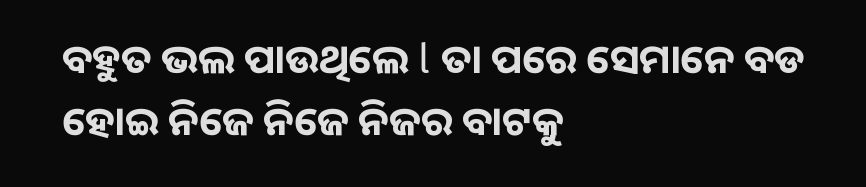ବହୁତ ଭଲ ପାଉଥିଲେ l ତା ପରେ ସେମାନେ ବଡ ହୋଇ ନିଜେ ନିଜେ ନିଜର ବାଟକୁ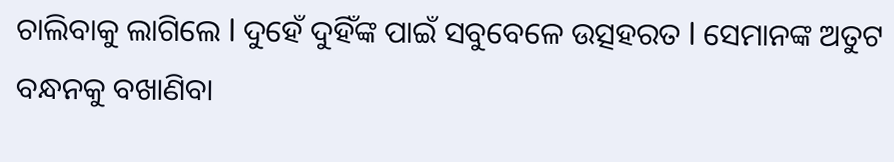ଚାଲିବାକୁ ଲାଗିଲେ l ଦୁହେଁ ଦୁହିଁଙ୍କ ପାଇଁ ସବୁବେଳେ ଉତ୍ସହରତ l ସେମାନଙ୍କ ଅତୁଟ ବନ୍ଧନକୁ ବଖାଣିବା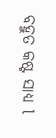ବହୁତ କଷ୍ଟ ସାଧ୍ୟ l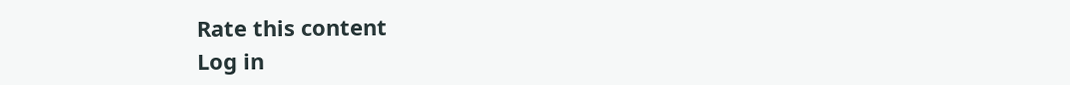Rate this content
Log in